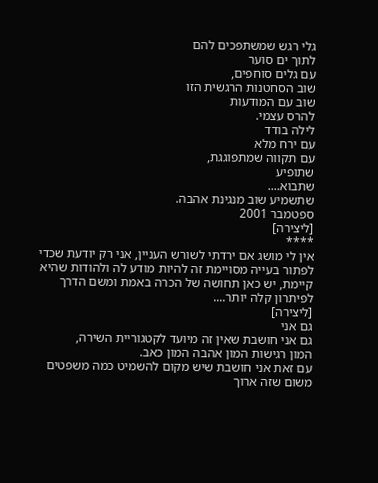גלי רגש שמשתפכים להם
לתוך ים סוער
עם גלים סוחפים,
שוב הסחטנות הרגשית הזו
שוב עם המודעות
להרס עצמי.
לילה בודד
עם ירח מלא
עם תקווה שמתפוגגת,
שתופיע
שתבוא....
שתשמיע שוב מנגינת אהבה.
ספטמבר 2001
[ליצירה]
****
אין לי מושג אם ירדתי לשורש העניין, אני רק יודעת שכדי לפתור בעייה מסויימת זה להיות מודע לה ולהודות שהיא קיימת, יש כאן תחושה של הכרה באמת ומשם הדרך לפיתרון קלה יותר....
[ליצירה]
גם אני
גם אני חושבת שאין זה מיועד לקטגוריית השירה,
המון רגישות המון אהבה המון כאב.
עם זאת אני חושבת שיש מקום להשמיט כמה משפטים משום שזה ארוך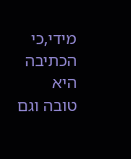מידי,כי הכתיבה היא טובה וגם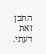התכן
זאת דעתי.